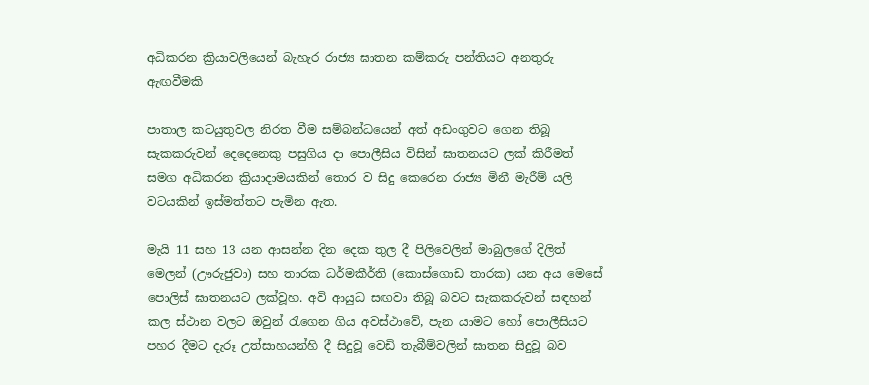අධිකරන ක්‍රියාවලියෙන් බැහැර රාජ්‍ය ඝාතන කම්කරු පන්තියට අනතුරු ඇඟවීමකි

පාතාල කටයුතුවල නිරත වීම සම්බන්ධයෙන් අත් අඩංගුවට ගෙන තිබූ සැකකරුවන් දෙදෙනෙකු පසුගිය දා පොලීසිය විසින් ඝාතනයට ලක් කිරීමත් සමග අධිකරන ක්‍රියාදාමයකින් තොර ව සිදු කෙරෙන රාජ්‍ය මිනී මැරීම් යලි වටයකින් ඉස්මත්තට පැමින ඇත.

මැයි 11 සහ 13 යන ආසන්න දින දෙක තුල දී පිලිවෙලින් මාබුලගේ දිලිත් මෙලන් (ඌරුජුවා) සහ තාරක ධර්මකීර්ති (කොස්ගොඩ තාරක) යන අය මෙසේ පොලිස් ඝාතනයට ලක්වූහ. අවි ආයුධ සඟවා තිබූ බවට සැකකරුවන් සඳහන් කල ස්ථාන වලට ඔවුන් රැගෙන ගිය අවස්ථාවේ, පැන යාමට හෝ පොලීසියට පහර දීමට දැරූ උත්සාහයන්හි දී සිදුවූ වෙඩි තැබීම්වලින් ඝාතන සිදුවූ බව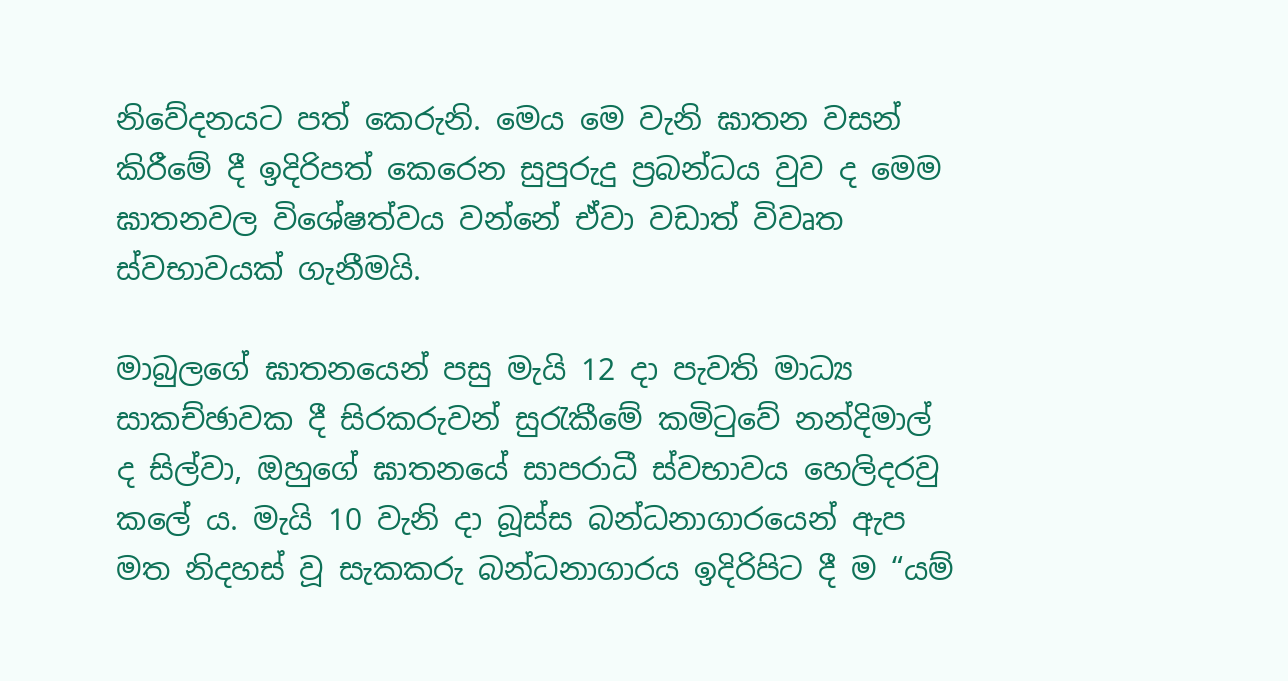නිවේදනයට පත් කෙරුනි. මෙය මෙ වැනි ඝාතන වසන් කිරීමේ දී ඉදිරිපත් කෙරෙන සුපුරුදු ප්‍රබන්ධය වුව ද මෙම ඝාතනවල විශේෂත්වය වන්නේ ඒවා වඩාත් විවෘත ස්වභාවයක් ගැනීමයි.

මාබුලගේ ඝාතනයෙන් පසු මැයි 12 දා පැවති මාධ්‍ය සාකච්ඡාවක දී සිරකරුවන් සුරැකීමේ කමිටුවේ නන්දිමාල් ද සිල්වා, ඔහුගේ ඝාතනයේ සාපරාධී ස්වභාවය හෙලිදරවු කලේ ය. මැයි 10 වැනි දා බූස්ස බන්ධනාගාරයෙන් ඇප මත නිදහස් වූ සැකකරු බන්ධනාගාරය ඉදිරිපිට දී ම “යම්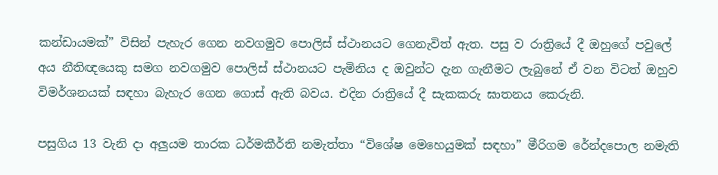කන්ඩායමක්” විසින් පැහැර ගෙන නවගමුව පොලිස් ස්ථානයට ගෙනැවිත් ඇත. පසු ව රාත්‍රියේ දී ඔහුගේ පවුලේ අය නීතිඥයෙකු සමග නවගමුව පොලිස් ස්ථානයට පැමිනිය ද ඔවුන්ට දැන ගැනීමට ලැබුනේ ඒ වන විටත් ඔහුව විමර්ශනයක් සඳහා බැහැර ගෙන ගොස් ඇති බවය. එදින රාත්‍රියේ දී සැකකරු ඝාතනය කෙරුනි.

පසුගිය 13 වැනි දා අලුයම තාරක ධර්මකීර්ති නමැත්තා “විශේෂ මෙහෙයුමක් සඳහා” මීරිගම රේන්දපොල නමැති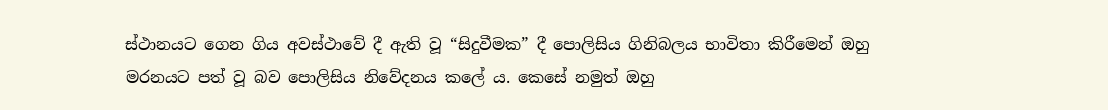ස්ථානයට ගෙන ගිය අවස්ථාවේ දී ඇති වූ “සිදුවීමක” දී පොලිසිය ගිනිබලය භාවිතා කිරීමෙන් ඔහු මරනයට පත් වූ බව පොලිසිය නිවේදනය කලේ ය. කෙසේ නමුත් ඔහු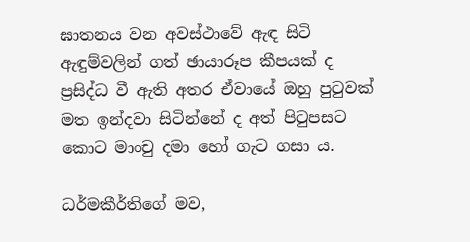ඝාතනය වන අවස්ථාවේ ඇඳ සිටි ඇඳුම්වලින් ගත් ඡායාරූප කීපයක් ද ප්‍රසිද්ධ වී ඇති අතර ඒවායේ ඔහු පුටුවක් මත ඉන්දවා සිටින්නේ ද අත් පිටුපසට කොට මාංචු දමා හෝ ගැට ගසා ය.

ධර්මකීර්තිගේ මව,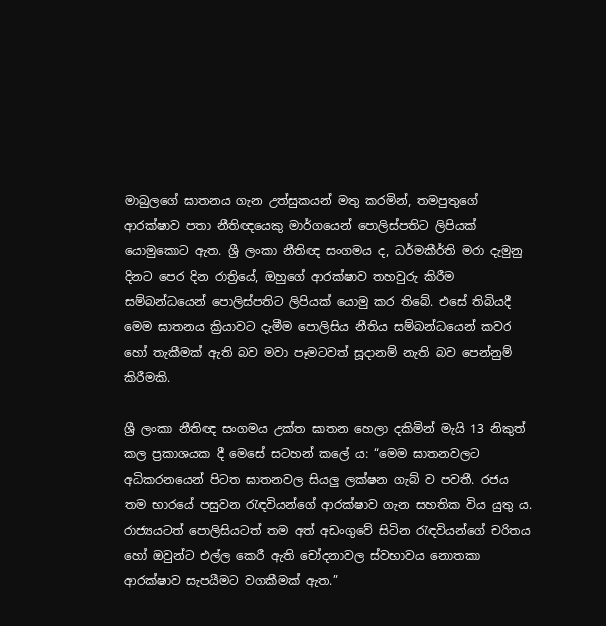මාබුලගේ ඝාතනය ගැන උත්සුකයන් මතු කරමින්, තමපුතුගේ ආරක්ෂාව පතා නීතිඥයෙකු මාර්ගයෙන් පොලිස්පතිට ලිපියක් යොමුකොට ඇත. ශ්‍රී ලංකා නීතිඥ සංගමය ද, ධර්මකීර්ති මරා දැමුනු දිනට පෙර දින රාත්‍රියේ, ඔහුගේ ආරක්ෂාව තහවුරු කිරීම සම්බන්ධයෙන් පොලිස්පතිට ලිපියක් යොමු කර තිබේ. එසේ තිබියදී මෙම ඝාතනය ක්‍රියාවට දැමීම පොලිසිය නීතිය සම්බන්ධයෙන් කවර හෝ තැකීමක් ඇති බව මවා පෑමටවත් සූදානම් නැති බව පෙන්නුම් කිරීමකි.

ශ්‍රී ලංකා නීතිඥ සංගමය උක්ත ඝාතන හෙලා දකිමින් මැයි 13 නිකුත් කල ප්‍රකාශයක දී මෙසේ සටහන් කලේ ය: “මෙම ඝාතනවලට අධිකරනයෙන් පිටත ඝාතනවල සියලු ලක්ෂන ගැබ් ව පවතී. රජය තම භාරයේ පසුවන රැඳවියන්ගේ ආරක්ෂාව ගැන සහතික විය යුතු ය. රාජ්‍යයටත් පොලිසියටත් තම අත් අඩංගුවේ සිටින රැඳවියන්ගේ චරිතය හෝ ඔවුන්ට එල්ල කෙරී ඇති චෝදනාවල ස්වභාවය නොතකා ආරක්ෂාව සැපයීමට වගකීමක් ඇත.”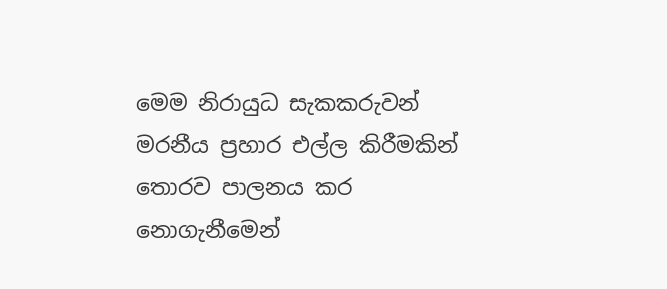මෙම නිරායුධ සැකකරුවන් මරනීය ප්‍රහාර එල්ල කිරීමකින් තොරව පාලනය කර නොගැනීමෙන්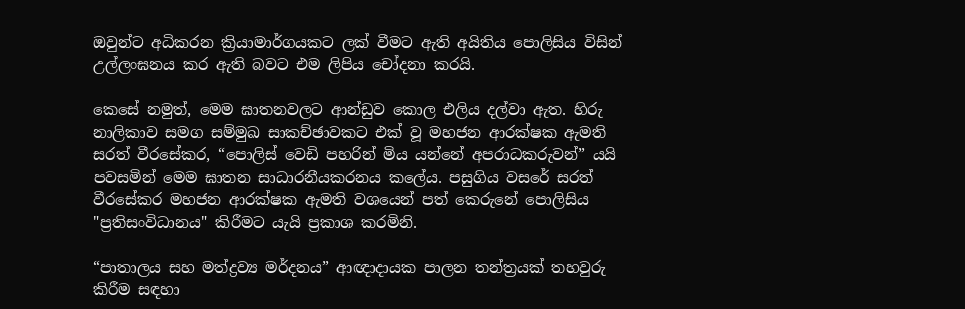ඔවුන්ට අධිකරන ක්‍රියාමාර්ගයකට ලක් වීමට ඇති අයිතිය පොලිසිය විසින් උල්ලංඝනය කර ඇති බවට එම ලිපිය චෝදනා කරයි.

කෙසේ නමුත්, මෙම ඝාතනවලට ආන්ඩුව කොල එලිය දල්වා ඇත. හිරු නාලිකාව සමග සම්මුඛ සාකච්ඡාවකට එක් වූ මහජන ආරක්ෂක ඇමති සරත් වීරසේකර, “පොලිස් වෙඩි පහරින් මිය යන්නේ අපරාධකරුවන්” යයි පවසමින් මෙම ඝාතන සාධාරනීයකරනය කලේය. පසුගිය වසරේ සරත් වීරසේකර මහජන ආරක්ෂක ඇමති වශයෙන් පත් කෙරුනේ පොලිසිය "ප්‍රතිසංවිධානය" කිරීමට යැයි ප්‍රකාශ කරමිනි.

“පාතාලය සහ මත්ද්‍රව්‍ය මර්දනය” ආඥාදායක පාලන තන්ත්‍රයක් තහවුරු කිරීම සඳහා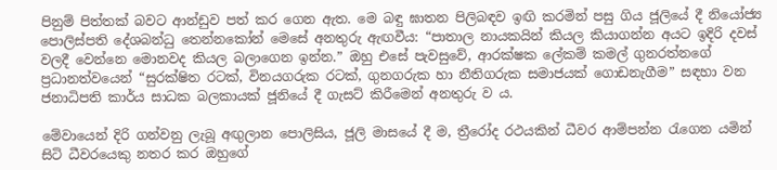පිනුම් පිත්තක් බවට ආන්ඩුව පත් කර ගෙන ඇත. මෙ බඳු ඝාතන පිලිබඳව ඉඟි කරමින් පසු ගිය ජූලියේ දී නියෝජ්‍ය පොලිස්පති දේශබන්ධු තෙන්නකෝන් මෙසේ අනතුරු ඇඟවීය: “පාතාල නායකයින් කියල කියාගන්න අයට ඉදිරි දවස් වලදී වෙන්නෙ මොනවද කියල බලාගෙන ඉන්න.” ඔහු එසේ පැවසුවේ, ආරක්ෂක ලේකම් කමල් ගුනරත්නගේ ප්‍රධානත්වයෙන් “සුරක්ෂිත රටක්, විනයගරුක රටක්, ගුනගරුක හා නීතිගරුක සමාජයක් ගොඩනැගීම” සඳහා වන ජනාධිපති කාර්ය සාධක බලකායක් ජූනියේ දී ගැසට් කිරීමෙන් අනතුරු ව ය.

මේවායෙන් දිරි ගන්වනු ලැබූ අඟුලාන පොලිසිය, ජූලි මාස‍යේ දී ම, ත්‍රීරෝද රථයකින් ධීවර ආම්පන්න රැගෙන යමින් සිටි ධීවරයෙකු නතර කර ඔහුගේ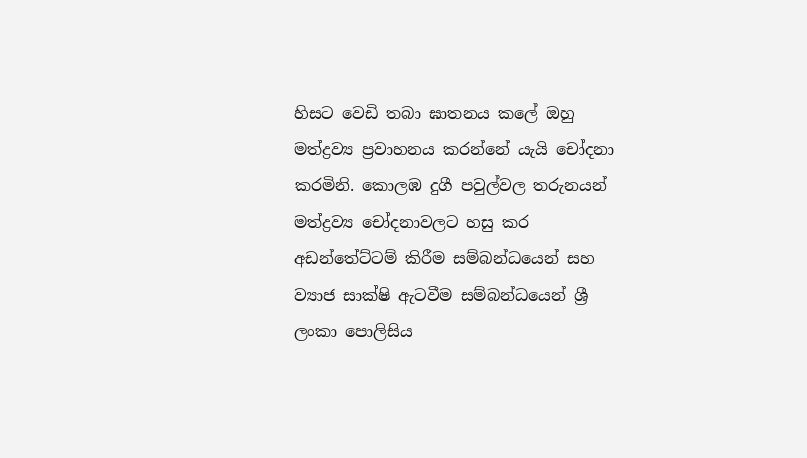හිසට වෙඩි තබා ඝාතනය කලේ ඔහු මත්ද්‍රව්‍ය ප්‍රවාහනය කරන්නේ යැයි චෝදනා කරමිනි. කොලඹ දුගී පවුල්වල තරුනයන් මත්ද්‍රව්‍ය චෝදනාවලට හසු කර අඩන්තේට්ටම් කිරීම සම්බන්ධයෙන් සහ ව්‍යාජ සාක්ෂි ඇටවීම සම්බන්ධයෙන් ශ්‍රී ලංකා පොලිසිය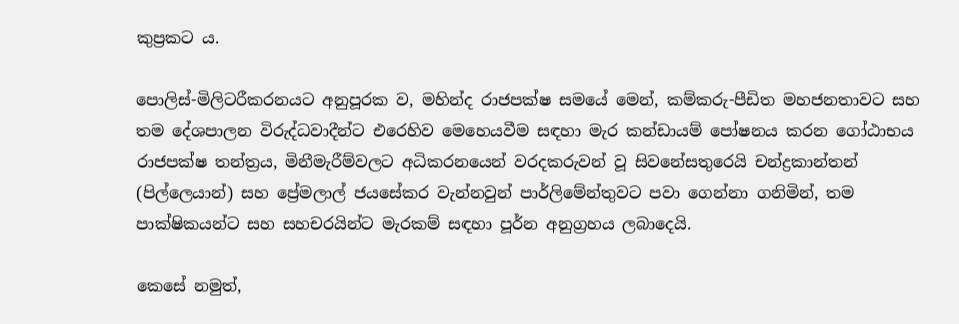කුප්‍රකට ය.

පොලිස්-මිලිටරීකරනයට අනුපූරක ව, මහින්ද රාජපක්ෂ සමයේ මෙන්, කම්කරු-පීඩිත මහජනතාවට සහ තම දේශපාලන විරුද්ධවාදීන්ට එරෙහිව මෙහෙයවීම සඳහා මැර කන්ඩායම් පෝෂනය කරන ගෝඨාභය රාජපක්ෂ තන්ත්‍රය, මිනීමැරීම්වලට අධිකරනයෙන් වරදකරුවන් වූ සිවනේසතුරෙයි චන්ද්‍රකාන්තන් (පිල්ලෙයාන්) සහ ප්‍රේමලාල් ජයසේකර වැන්නවුන් පාර්ලිමේන්තුවට පවා ගෙන්නා ගනිමින්, තම පාක්ෂිකයන්ට සහ සහචරයින්ට මැරකම් සඳහා පූර්න අනුග්‍රහය ලබාදෙයි.

කෙසේ නමුත්,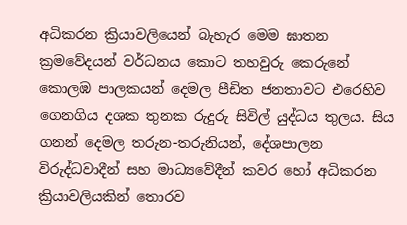අධිකරන ක්‍රියාවලියෙන් බැහැර මෙම ඝාතන ක්‍රමවේදයන් වර්ධනය කොට තහවුරු කෙරුනේ කොලඹ පාලකයන් දෙමල පීඩිත ජනතාවට එරෙහිව ගෙනගිය දශක තුනක රුදුරු සිවිල් යුද්ධය තුලය. සිය ගනන් දෙමල තරුන-තරුනියන්, දේශපාලන විරුද්ධවාදීන් සහ මාධ්‍යවේදීන් කවර හෝ අධිකරන ක්‍රියාවලියකින් තොරව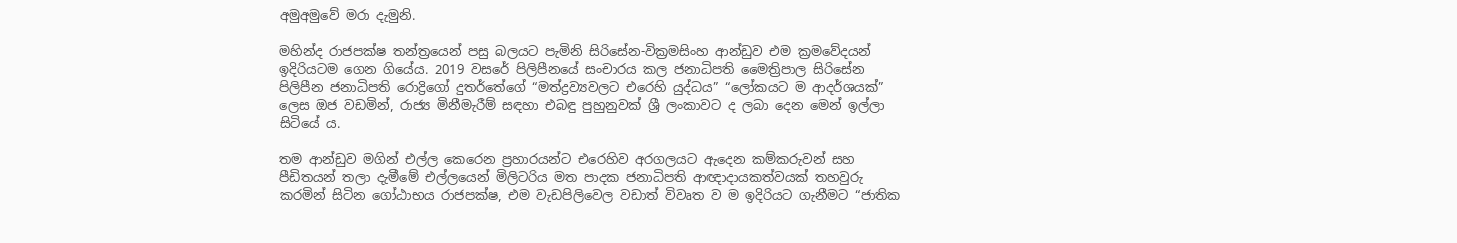අමුඅමුවේ මරා දැමුනි.

මහින්ද රාජපක්ෂ තන්ත්‍රයෙන් පසු බලයට පැමිනි සිරිසේන-වික්‍රමසිංහ ආන්ඩුව එම ක්‍රමවේදයන් ඉදිරියටම ගෙන ගියේය. 2019 වසරේ පිලිපීනයේ සංචාරය කල ජනාධිපති මෛත්‍රිපාල සිරිසේන පිලිපීන ජනාධිපති රොද්‍රිගෝ දුතර්තේගේ “මත්ද්‍රව්‍යවලට එරෙහි යුද්ධය” “ලෝකයට ම ආදර්ශයක්” ලෙස ඔජ වඩමින්, රාජ්‍ය මිනීමැරීම් සඳහා එබඳු පුහුනුවක් ශ්‍රී ලංකාවට ද ලබා දෙන මෙන් ඉල්ලා සිටියේ ය.

තම ආන්ඩුව මගින් එල්ල කෙරෙන ප්‍රහාරයන්ට එරෙහිව අරගලයට ඇදෙන කම්කරුවන් සහ පීඩිතයන් තලා දැමීමේ එල්ලයෙන් මිලිටරිය මත පාදක ජනාධිපති ආඥාදායකත්වයක් තහවුරු කරමින් සිටින ගෝඨාභය රාජපක්ෂ, එම වැඩපිලිවෙල වඩාත් විවෘත ව ම ඉදිරියට ගැනීමට “ජාතික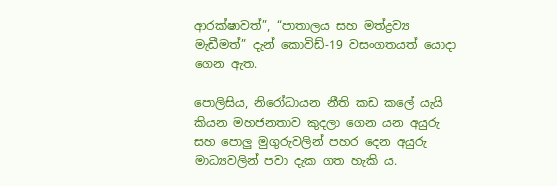ආරක්ෂාවත්”, “පාතාලය සහ මත්ද්‍රව්‍ය මැඩීමත්” දැන් කොවිඩ්-19 වසංගතයත් යොදා ගෙන ඇත.

පොලිසිය, නිරෝධායන නීති කඩ කලේ යැයි කියන මහජනතාව කුදලා ගෙන යන අයුරු සහ පොලු මුගුරුවලින් පහර දෙන අයුරු මාධ්‍යවලින් පවා දැක ගත හැකි ය.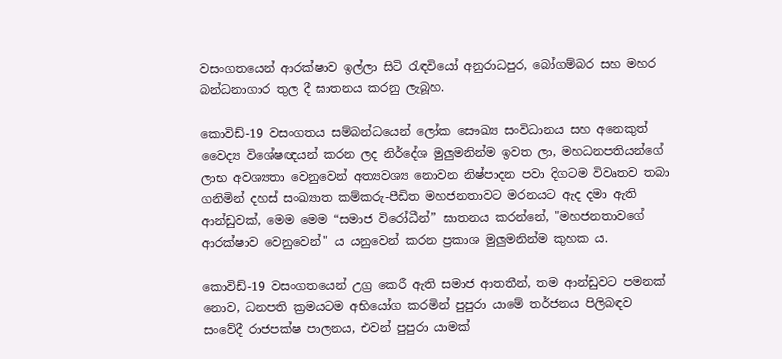වසංගතයෙන් ආරක්ෂාව ඉල්ලා සිටි රැඳවියෝ අනුරාධපුර, බෝගම්බර සහ මහර බන්ධනාගාර තුල දී ඝාතනය කරනු ලැබූහ.

කොවිඩ්-19 වසංගතය සම්බන්ධයෙන් ලෝක සෞඛ්‍ය සංවිධානය සහ අනෙකුත් වෛද්‍ය විශේෂඥයන් කරන ලද නිර්දේශ මුලුමනින්ම ඉවත ලා, මහධනපතියන්ගේ ලාභ අවශ්‍යතා වෙනුවෙන් අත්‍යවශ්‍ය නොවන නිෂ්පාදන පවා දිගටම විවෘතව තබා ගනිමින් දහස් සංඛ්‍යාත කම්කරු-පීඩිත මහජනතාවට මරනයට ඇද දමා ඇති ආන්ඩුවක්, මෙම මෙම “සමාජ විරෝධීන්” ඝාතනය කරන්නේ, "මහජනතාවගේ ආරක්ෂාව වෙනුවෙන්" ය යනුවෙන් කරන ප්‍රකාශ මුලුමනින්ම කුහක ය.

කොවිඩ්-19 වසංගතයෙන් උග්‍ර කෙරී ඇති සමාජ ආතතීන්, තම ආන්ඩුවට පමනක් නොව, ධනපති ක්‍රමයටම අභියෝග කරමින් පුපුරා යාමේ තර්ජනය පිලිබඳව සංවේදී රාජපක්ෂ පාලනය, එවන් පුපුරා යාමක්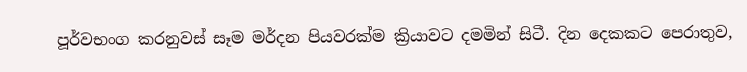පූර්වභංග කරනුවස් සෑම මර්දන පියවරක්ම ක්‍රියාවට දමමින් සිටී. දින දෙකකට පෙරාතුව,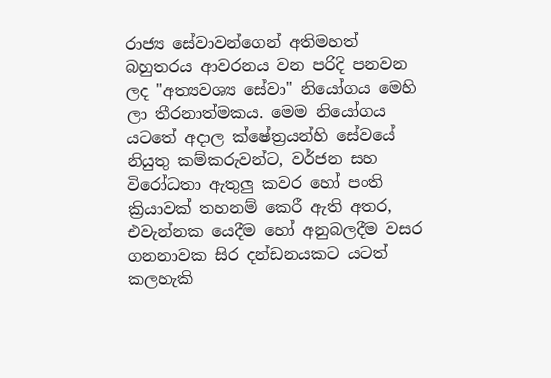රාජ්‍ය සේවාවන්ගෙන් අතිමහත් බහුතරය ආවරනය වන පරිදි පනවන ලද "අත්‍යවශ්‍ය සේවා" නියෝගය මෙහි ලා තීරනාත්මකය. මෙම නියෝගය යටතේ අදාල ක්ෂේත්‍රයන්හි සේවයේ නියුතු කම්කරුවන්ට, වර්ජන සහ විරෝධතා ඇතුලු කවර හෝ පංති ක්‍රියාවක් තහනම් කෙරී ඇති අතර, එවැන්නක යෙදීම හෝ අනුබලදීම වසර ගනනාවක සිර දන්ඩනයකට යටත් කලහැකි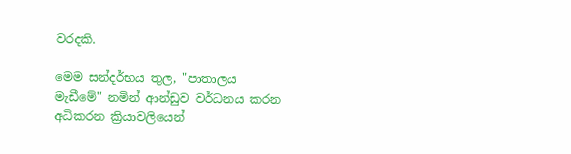වරදකි.

මෙම සන්දර්භය තුල, "පාතාලය මැඩීමේ" නමින් ආන්ඩුව වර්ධනය කරන අධිකරන ක්‍රියාවලියෙන්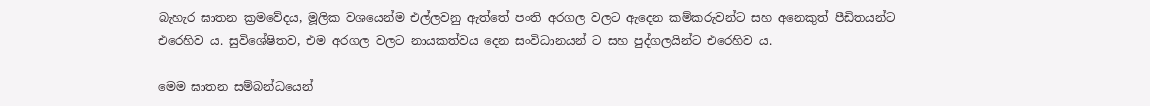බැහැර ඝාතන ක්‍රමවේදය, මූලික වශයෙන්ම එල්ලවනු ඇත්තේ පංති අරගල වලට ඇදෙන කම්කරුවන්ට සහ අනෙකුත් පීඩිතයන්ට එරෙහිව ය. සුවිශේෂිතව, එම අරගල වලට නායකත්වය දෙන සංවිධානයන් ට සහ පුද්ගලයින්ට එරෙහිව ය.

මෙම ඝාතන සම්බන්ධයෙන්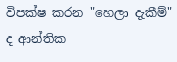විපක්ෂ කරන "හෙලා දැකීම්" ද ආන්තික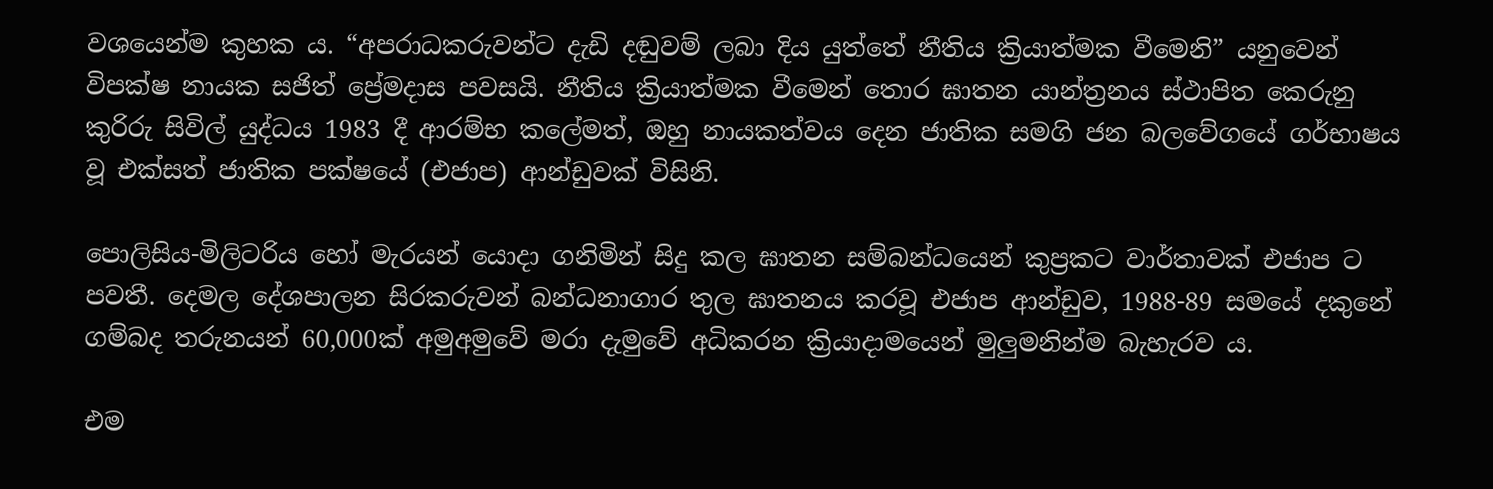වශයෙන්ම කුහක ය. “අපරාධකරුවන්ට දැඩි දඬුවම් ලබා දිය යුත්තේ නීතිය ක්‍රියාත්මක වීමෙනි” යනුවෙන් විපක්ෂ නායක සජිත් ප්‍රේමදාස පවසයි. නීතිය ක්‍රියාත්මක වීමෙන් තොර ඝාතන යාන්ත්‍රනය ස්ථාපිත කෙරුනු කුරිරු සිවිල් යුද්ධය 1983 දී ආරම්භ කලේමත්, ඔහු නායකත්වය දෙන ජාතික සමගි ජන බලවේගයේ ගර්භාෂය වූ එක්සත් ජාතික පක්ෂයේ (එජාප) ආන්ඩුවක් විසිනි.

පොලිසිය-මිලිටරිය හෝ මැරයන් යොදා ගනිමින් සිදු කල ඝාතන සම්බන්ධයෙන් කුප්‍රකට වාර්තාවක් එජාප ට පවතී. දෙමල දේශපාලන සිරකරුවන් බන්ධනාගාර තුල ඝාතනය කරවූ එජාප ආන්ඩුව, 1988-89 සමයේ දකුනේ ගම්බද තරුනයන් 60,000ක් අමුඅමුවේ මරා දැමුවේ අධිකරන ක්‍රියාදාමයෙන් මුලුමනින්ම බැහැරව ය.

එම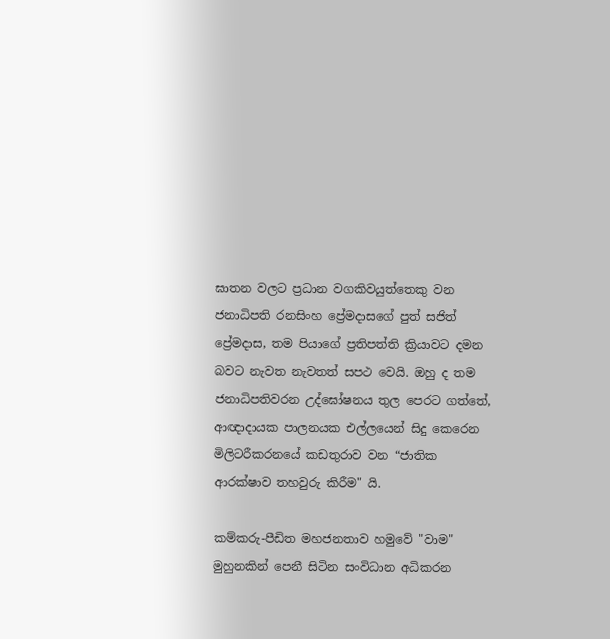ඝාතන වලට ප්‍රධාන වගකිවයුත්තෙකු වන ජනාධිපති රනසිංහ ප්‍රේමදාසගේ පුත් සජිත් ප්‍රේමදාස, තම පියාගේ ප්‍රතිපත්ති ක්‍රියාවට දමන බවට නැවත නැවතත් සපථ වෙයි. ඔහු ද තම ජනාධිපතිවරන උද්ඝෝෂනය තුල පෙරට ගත්තේ, ආඥාදායක පාලනයක එල්ලයෙන් සිදු කෙරෙන මිලිටරීකරනයේ කඩතුරාව වන “ජාතික ආරක්ෂාව තහවුරු කිරීම" යි.

කම්කරු-පීඩිත මහජනතාව හමුවේ "වාම" මුහුනකින් පෙනී සිටින සංවිධාන අධිකරන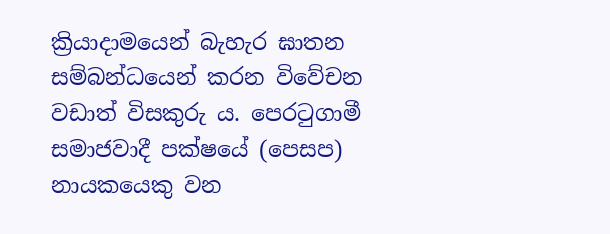ක්‍රියාදාමයෙන් බැහැර ඝාතන සම්බන්ධයෙන් කරන විවේචන වඩාත් විසකුරු ය. පෙරටුගාමී සමාජවාදී පක්ෂයේ (පෙසප) නායකයෙකු වන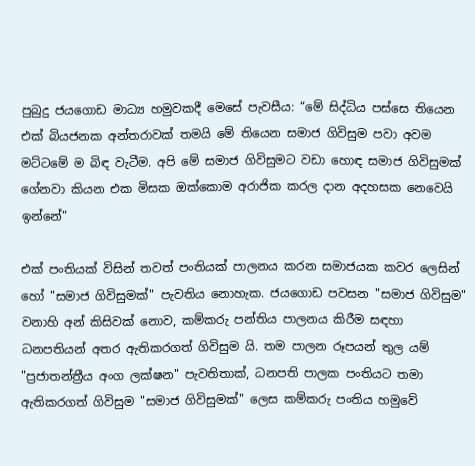පුබුදු ජයගොඩ මාධ්‍ය හමුවකදී මෙසේ පැවසීය: “මේ සිද්ධිය පස්සෙ තියෙන එක් බියජනක අන්තරාවක් තමයි මේ තියෙන සමාජ ගිවිසුම පවා අවම මට්ටමේ ම බිඳ වැටීම. අපි මේ සමාජ ගිවිසුමට වඩා හොඳ සමාජ ගිවිසුමක් ගේනවා කියන එක මිසක ඔක්කොම අරාජික කරල දාන අදහසක නෙවෙයි ඉන්නේ”

එක් පංතියක් විසින් තවත් පංතියක් පාලනය කරන සමාජයක කවර ලෙසින් හෝ "සමාජ ගිවිසුමක්" පැවතිය නොහැක. ජයගොඩ පවසන "සමාජ ගිවිසුම" වනාහි අන් කිසිවක් නොව, කම්කරු පන්තිය පාලනය කිරීම සඳහා ධනපතියන් අතර ඇතිකරගත් ගිවිසුම යි. තම පාලන රූපයන් තුල යම් "ප්‍රජාතන්ත්‍රීය අංග ලක්ෂන" පැවතිතාක්, ධනපති පාලක පංතියට තමා ඇතිකරගත් ගිවිසුම "සමාජ ගිවිසුමක්" ලෙස කම්කරු පංතිය හමුවේ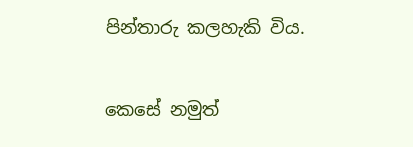පින්තාරු කලහැකි විය.

කෙසේ නමුත්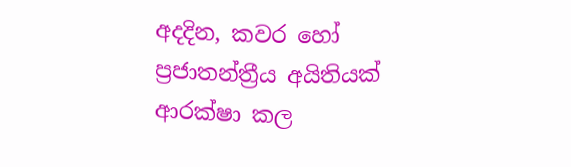අදදින, කවර හෝ ප්‍රජාතන්ත්‍රීය අයිතියක් ආරක්ෂා කල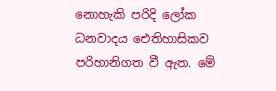නොහැකි පරිදි ලෝක ධනවාදය ඓතිහාසිකව පරිහානිගත වී ඇත. මේ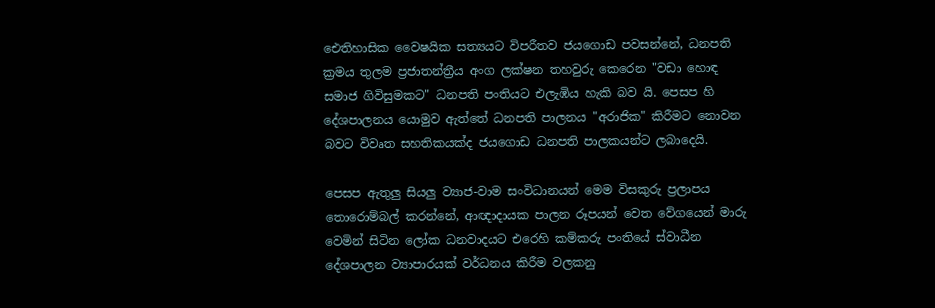ඓතිහාසික වෛෂයික සත්‍යයට විපරීතව ජයගොඩ පවසන්නේ, ධනපති ක්‍රමය තුලම ප්‍රජාතන්ත්‍රීය අංග ලක්ෂන තහවුරු කෙරෙන "වඩා හොඳ සමාජ ගිවිසුමකට" ධනපති පංතියට එලැඹිය හැකි බව යි. පෙසප හි දේශපාලනය යොමුව ඇත්තේ ධනපති පාලනය "අරාජික" කිරීමට නොවන බවට විවෘත සහතිකයක්ද ජයගොඩ ධනපති පාලකයන්ට ලබාදෙයි.

පෙසප ඇතුලු සියලු ව්‍යාජ-වාම සංවිධානයන් මෙම විසකුරු ප්‍රලාපය තොරොම්බල් කරන්නේ, ආඥාදායක පාලන රූපයන් වෙත වේගයෙන් මාරු වෙමින් සිටින ලෝක ධනවාදයට එරෙහි කම්කරු පංතියේ ස්වාධීන දේශපාලන ව්‍යාපාරයක් වර්ධනය කිරීම වලකනු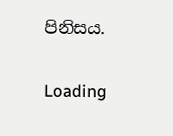පිනිසය.

Loading